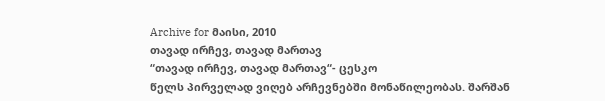Archive for მაისი, 2010
თავად ირჩევ, თავად მართავ
“თავად ირჩევ, თავად მართავ“- ცესკო
წელს პირველად ვიღებ არჩევნებში მონაწილეობას. შარშან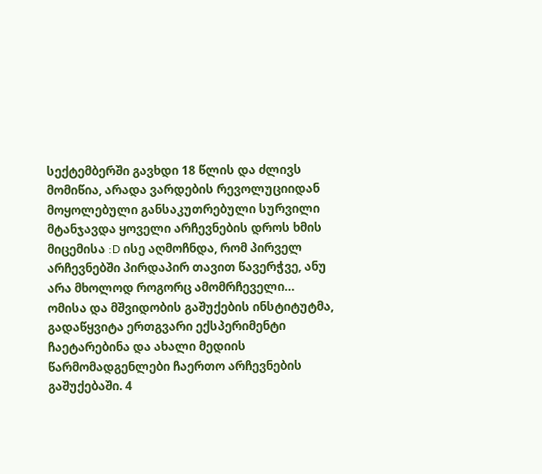სექტემბერში გავხდი 18 წლის და ძლივს მომიწია, არადა ვარდების რევოლუციიდან მოყოლებული განსაკუთრებული სურვილი მტანჯავდა ყოველი არჩევნების დროს ხმის მიცემისა :D ისე აღმოჩნდა, რომ პირველ არჩევნებში პირდაპირ თავით წავერჭვე, ანუ არა მხოლოდ როგორც ამომრჩეველი…
ომისა და მშვიდობის გაშუქების ინსტიტუტმა, გადაწყვიტა ერთგვარი ექსპერიმენტი ჩაეტარებინა და ახალი მედიის წარმომადგენლები ჩაერთო არჩევნების გაშუქებაში. 4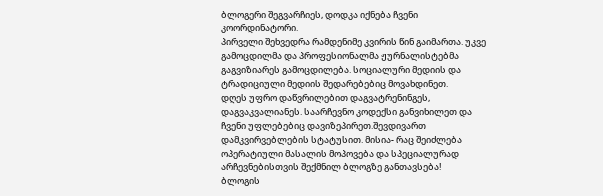ბლოგერი შეგვარჩიეს, დოდკა იქნება ჩვენი კოორდინატორი.
პირველი შეხვედრა რამდენიმე კვირის წინ გაიმართა. უკვე გამოცდილმა და პროფესიონალმა ჟურნალისტებმა გაგვიზიარეს გამოცდილება. სოციალური მედიის და ტრადიციული მედიის შედარებებიც მოვახდინეთ.
დღეს უფრო დაწვრილებით დაგვატრენინგეს, დაგვაკვალიანეს. საარჩევნო კოდექსი განვიხილეთ და ჩვენი უფლებებიც დავიზეპირეთ.შევდივართ დამკვირვებლების სტატუსით. მისია- რაც შეიძლება ოპერატიული მასალის მოპოვება და სპეციალურად არჩევნებისთვის შექმნილ ბლოგზე განთავსება!
ბლოგის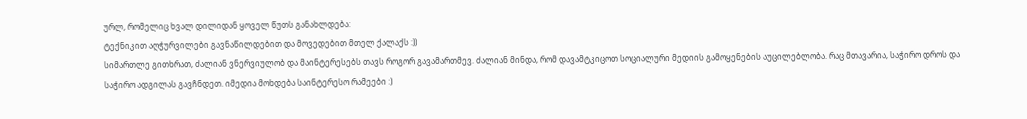ურლ, რომელიც ხვალ დილიდან ყოველ წუთს განახლდება:
ტექნიკით აღჭურვილები გავნაწილდებით და მოვედებით მთელ ქალაქს :))
სიმართლე გითხრათ, ძალიან ვნერვიულობ და მაინტერესებს თავს როგორ გავამართმევ. ძალიან მინდა, რომ დავამტკიცოთ სოციალური მედიის გამოყენების აუცილებლობა. რაც მთავარია, საჭირო დროს და საჭირო ადგილას გავჩნდეთ. იმედია მოხდება საინტერესო რამეები :)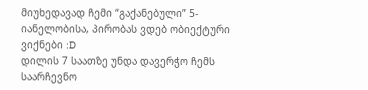მიუხედავად ჩემი “გაქანებული” 5-იანელობისა, პირობას ვდებ ობიექტური ვიქნები :D
დილის 7 საათზე უნდა დავერჭო ჩემს საარჩევნო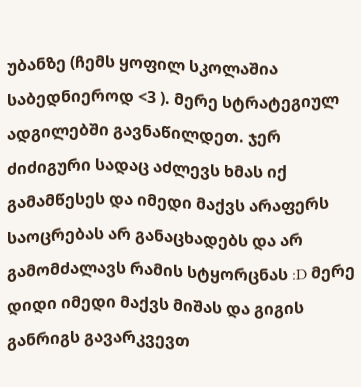უბანზე (ჩემს ყოფილ სკოლაშია საბედნიეროდ <3 ). მერე სტრატეგიულ ადგილებში გავნაწილდეთ. ჯერ ძიძიგური სადაც აძლევს ხმას იქ გამამწესეს და იმედი მაქვს არაფერს საოცრებას არ განაცხადებს და არ გამომძალავს რამის სტყორცნას :D მერე დიდი იმედი მაქვს მიშას და გიგის განრიგს გავარკვევთ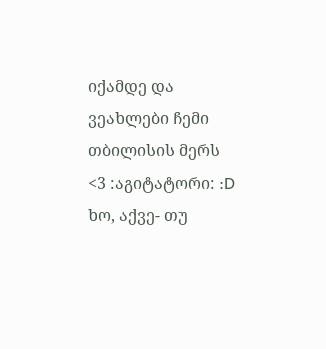იქამდე და ვეახლები ჩემი თბილისის მერს <3 :აგიტატორი: :D
ხო, აქვე- თუ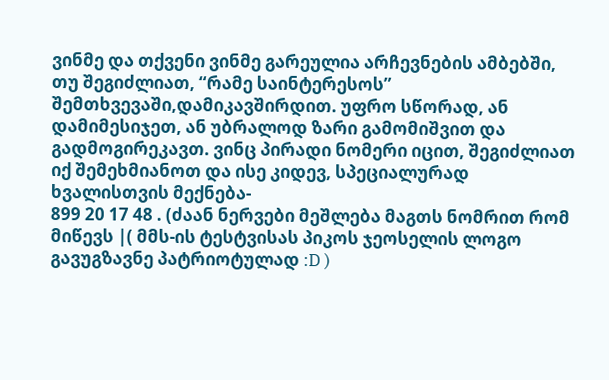ვინმე და თქვენი ვინმე გარეულია არჩევნების ამბებში, თუ შეგიძლიათ, “რამე საინტერესოს” შემთხვევაში,დამიკავშირდით. უფრო სწორად, ან დამიმესიჯეთ, ან უბრალოდ ზარი გამომიშვით და გადმოგირეკავთ. ვინც პირადი ნომერი იცით, შეგიძლიათ იქ შემეხმიანოთ და ისე კიდევ, სპეციალურად ხვალისთვის მექნება-
899 20 17 48 . (ძაან ნერვები მეშლება მაგთს ნომრით რომ მიწევს |( მმს-ის ტესტვისას პიკოს ჯეოსელის ლოგო გავუგზავნე პატრიოტულად :D )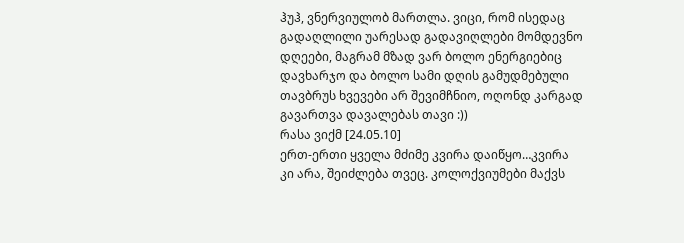ჰუჰ, ვნერვიულობ მართლა. ვიცი, რომ ისედაც გადაღლილი უარესად გადავიღლები მომდევნო დღეები, მაგრამ მზად ვარ ბოლო ენერგიებიც დავხარჯო და ბოლო სამი დღის გამუდმებული თავბრუს ხვევები არ შევიმჩნიო, ოღონდ კარგად გავართვა დავალებას თავი :))
რასა ვიქმ [24.05.10]
ერთ-ერთი ყველა მძიმე კვირა დაიწყო…კვირა კი არა, შეიძლება თვეც. კოლოქვიუმები მაქვს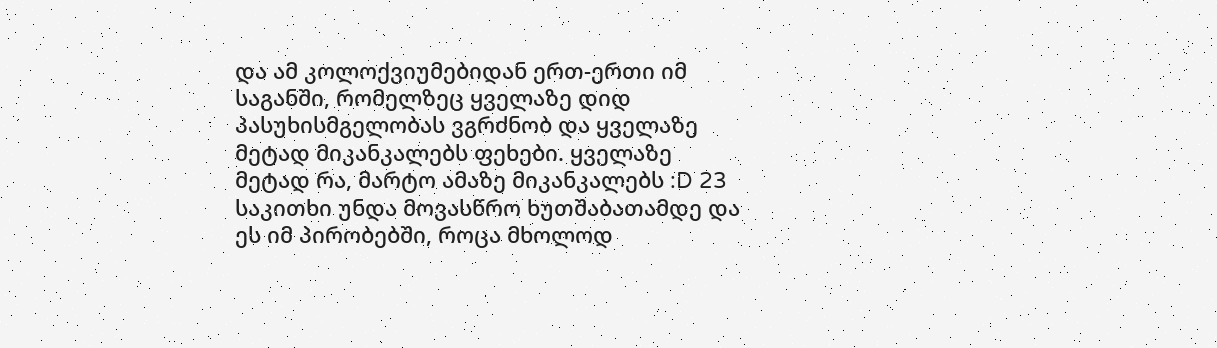და ამ კოლოქვიუმებიდან ერთ-ერთი იმ საგანში, რომელზეც ყველაზე დიდ პასუხისმგელობას ვგრძნობ და ყველაზე მეტად მიკანკალებს ფეხები. ყველაზე მეტად რა, მარტო ამაზე მიკანკალებს :D 23 საკითხი უნდა მოვასწრო ხუთშაბათამდე და ეს იმ პირობებში, როცა მხოლოდ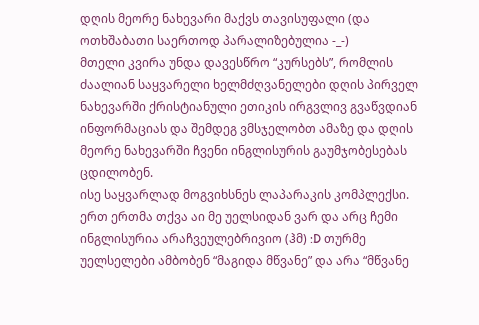დღის მეორე ნახევარი მაქვს თავისუფალი (და ოთხშაბათი საერთოდ პარალიზებულია -_-)
მთელი კვირა უნდა დავესწრო “კურსებს”, რომლის ძაალიან საყვარელი ხელმძღვანელები დღის პირველ ნახევარში ქრისტიანული ეთიკის ირგვლივ გვაწვდიან ინფორმაციას და შემდეგ ვმსჯელობთ ამაზე და დღის მეორე ნახევარში ჩვენი ინგლისურის გაუმჯობესებას ცდილობენ.
ისე საყვარლად მოგვიხსნეს ლაპარაკის კომპლექსი. ერთ ერთმა თქვა აი მე უელსიდან ვარ და არც ჩემი ინგლისურია არაჩვეულებრივიო (ჰმ) :D თურმე უელსელები ამბობენ “მაგიდა მწვანე” და არა “მწვანე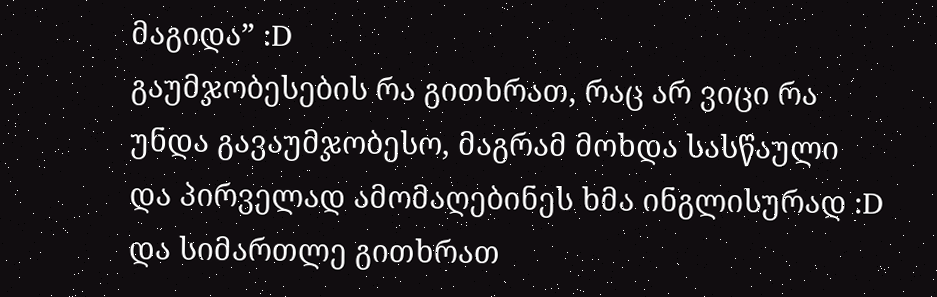მაგიდა” :D
გაუმჯობესების რა გითხრათ, რაც არ ვიცი რა უნდა გავაუმჯობესო, მაგრამ მოხდა სასწაული და პირველად ამომაღებინეს ხმა ინგლისურად :D და სიმართლე გითხრათ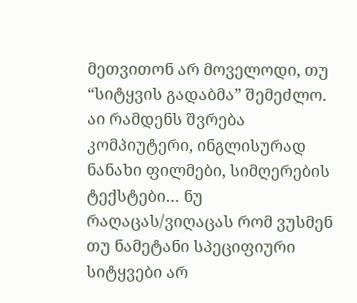მეთვითონ არ მოველოდი, თუ “სიტყვის გადაბმა” შემეძლო. აი რამდენს შვრება კომპიუტერი, ინგლისურად ნანახი ფილმები, სიმღერების ტექსტები… ნუ რაღაცას/ვიღაცას რომ ვუსმენ თუ ნამეტანი სპეციფიური სიტყვები არ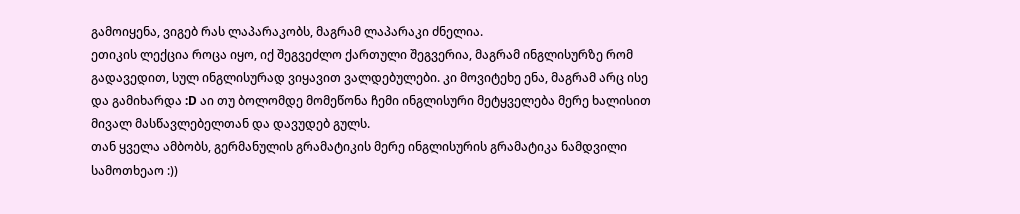გამოიყენა, ვიგებ რას ლაპარაკობს, მაგრამ ლაპარაკი ძნელია.
ეთიკის ლექცია როცა იყო, იქ შეგვეძლო ქართული შეგვერია, მაგრამ ინგლისურზე რომ გადავედით, სულ ინგლისურად ვიყავით ვალდებულები. კი მოვიტეხე ენა, მაგრამ არც ისე და გამიხარდა :D აი თუ ბოლომდე მომეწონა ჩემი ინგლისური მეტყველება მერე ხალისით მივალ მასწავლებელთან და დავუდებ გულს.
თან ყველა ამბობს, გერმანულის გრამატიკის მერე ინგლისურის გრამატიკა ნამდვილი სამოთხეაო :))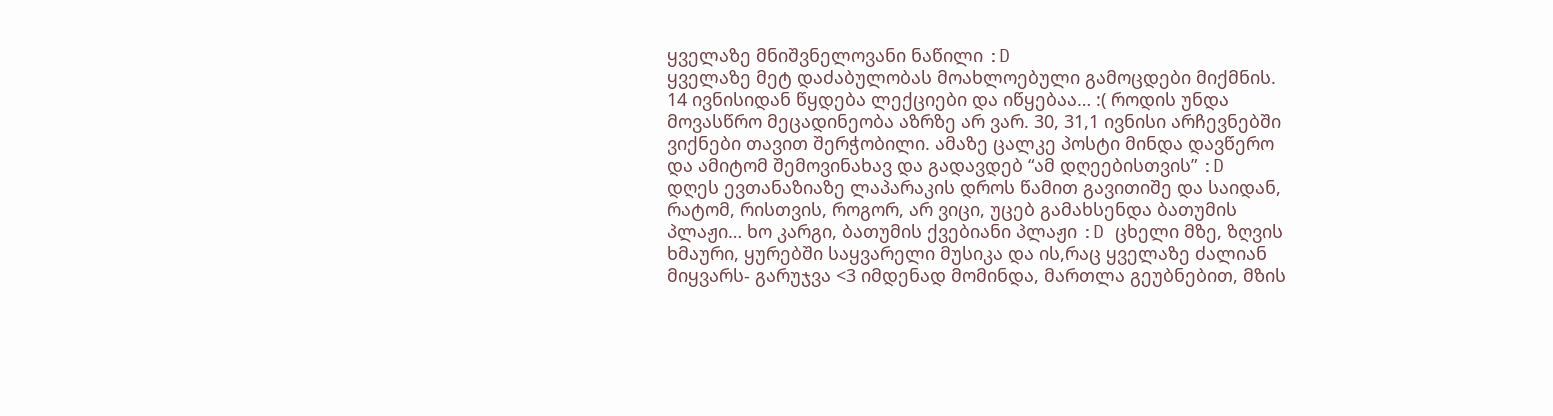ყველაზე მნიშვნელოვანი ნაწილი :D
ყველაზე მეტ დაძაბულობას მოახლოებული გამოცდები მიქმნის. 14 ივნისიდან წყდება ლექციები და იწყებაა… :( როდის უნდა მოვასწრო მეცადინეობა აზრზე არ ვარ. 30, 31,1 ივნისი არჩევნებში ვიქნები თავით შერჭობილი. ამაზე ცალკე პოსტი მინდა დავწერო და ამიტომ შემოვინახავ და გადავდებ “ამ დღეებისთვის” :D
დღეს ევთანაზიაზე ლაპარაკის დროს წამით გავითიშე და საიდან, რატომ, რისთვის, როგორ, არ ვიცი, უცებ გამახსენდა ბათუმის პლაჟი… ხო კარგი, ბათუმის ქვებიანი პლაჟი :D ცხელი მზე, ზღვის ხმაური, ყურებში საყვარელი მუსიკა და ის,რაც ყველაზე ძალიან მიყვარს- გარუჯვა <3 იმდენად მომინდა, მართლა გეუბნებით, მზის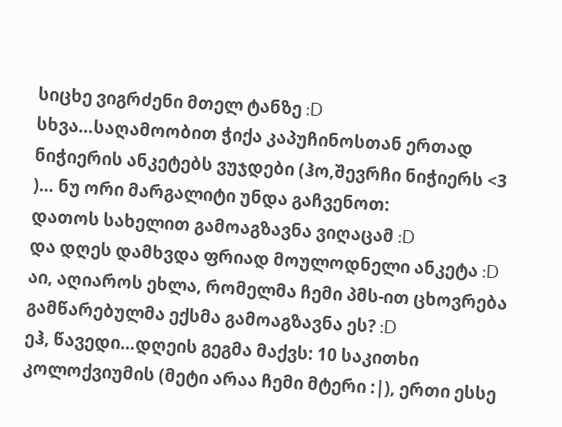სიცხე ვიგრძენი მთელ ტანზე :D
სხვა…საღამოობით ჭიქა კაპუჩინოსთან ერთად ნიჭიერის ანკეტებს ვუჯდები (ჰო,შევრჩი ნიჭიერს <3 )… ნუ ორი მარგალიტი უნდა გაჩვენოთ:
დათოს სახელით გამოაგზავნა ვიღაცამ :D
და დღეს დამხვდა ფრიად მოულოდნელი ანკეტა :D
აი, აღიაროს ეხლა, რომელმა ჩემი პმს-ით ცხოვრება გამწარებულმა ექსმა გამოაგზავნა ეს? :D
ეჰ, წავედი…დღეის გეგმა მაქვს: 10 საკითხი კოლოქვიუმის (მეტი არაა ჩემი მტერი :|), ერთი ესსე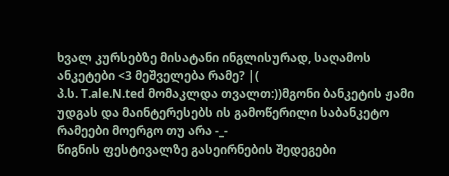ხვალ კურსებზე მისატანი ინგლისურად, საღამოს ანკეტები <3 მეშველება რამე? |(
პ.ს. T.ale.N.ted მომაკლდა თვალთ:))მგონი ბანკეტის ჟამი უდგას და მაინტერესებს ის გამოწერილი საბანკეტო რამეები მოერგო თუ არა -_-
წიგნის ფესტივალზე გასეირნების შედეგები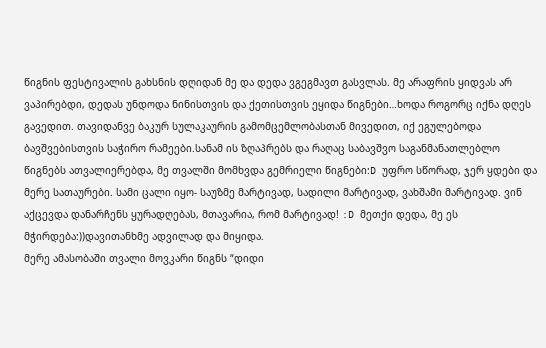წიგნის ფესტივალის გახსნის დღიდან მე და დედა ვგეგმავთ გასვლას. მე არაფრის ყიდვას არ ვაპირებდი, დედას უნდოდა ნინისთვის და ქეთისთვის ეყიდა წიგნები…ხოდა როგორც იქნა დღეს გავედით. თავიდანვე ბაკურ სულაკაურის გამომცემლობასთან მივედით, იქ ეგულებოდა ბავშვებისთვის საჭირო რამეები.სანამ ის ზღაპრებს და რაღაც საბავშვო საგანმანათლებლო წიგნებს ათვალიერებდა, მე თვალში მომხვდა გემრიელი წიგნები:D უფრო სწორად, ჯერ ყდები და მერე სათაურები. სამი ცალი იყო- საუზმე მარტივად, სადილი მარტივად, ვახშამი მარტივად. ვინ აქცევდა დანარჩენს ყურადღებას, მთავარია, რომ მარტივად! :D მეთქი დედა, მე ეს მჭირდება:))დავითანხმე ადვილად და მიყიდა.
მერე ამასობაში თვალი მოვკარი წიგნს “დიდი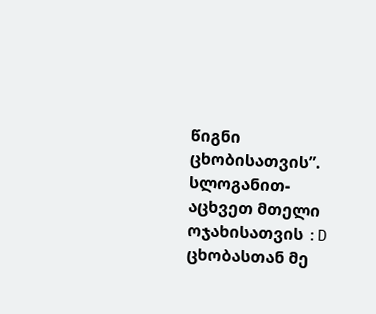წიგნი ცხობისათვის”. სლოგანით- აცხვეთ მთელი ოჯახისათვის :D ცხობასთან მე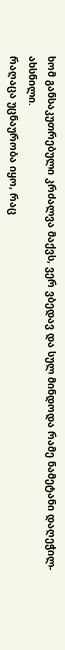ხომ განსაკუთრებული კრძალვა მაქვს, ვერ ვბედავ და სულ მინდოდა რამე ნამეტანი დაღეჭილ-ახსნილი.
რაღაცა უცნაურობა იყო, რაც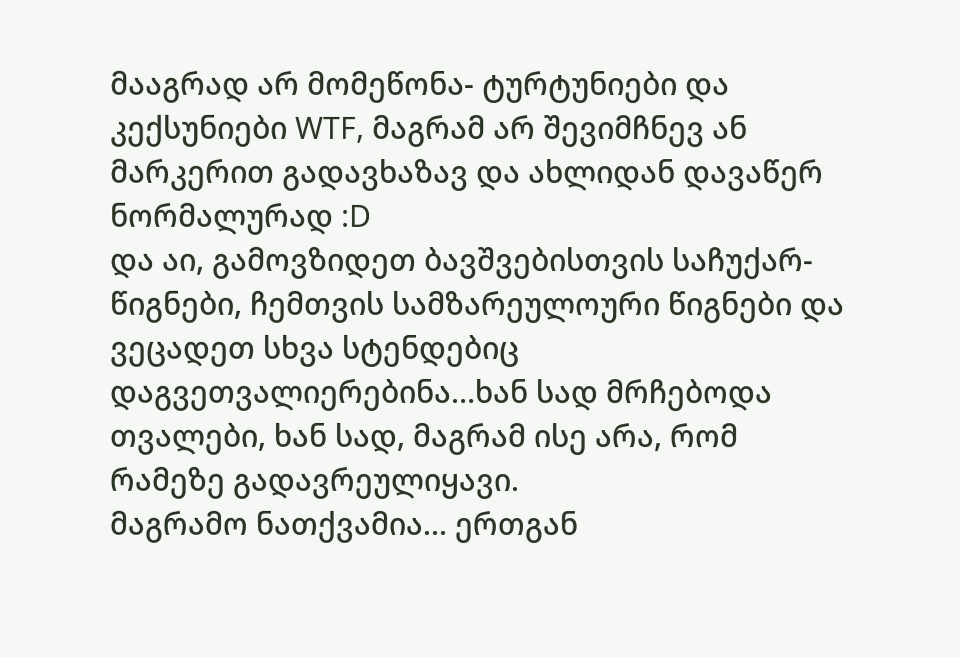მააგრად არ მომეწონა- ტურტუნიები და კექსუნიები WTF, მაგრამ არ შევიმჩნევ ან მარკერით გადავხაზავ და ახლიდან დავაწერ ნორმალურად :D
და აი, გამოვზიდეთ ბავშვებისთვის საჩუქარ-წიგნები, ჩემთვის სამზარეულოური წიგნები და ვეცადეთ სხვა სტენდებიც დაგვეთვალიერებინა…ხან სად მრჩებოდა თვალები, ხან სად, მაგრამ ისე არა, რომ რამეზე გადავრეულიყავი.
მაგრამო ნათქვამია… ერთგან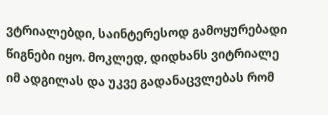ვტრიალებდი, საინტერესოდ გამოყურებადი წიგნები იყო. მოკლედ, დიდხანს ვიტრიალე იმ ადგილას და უკვე გადანაცვლებას რომ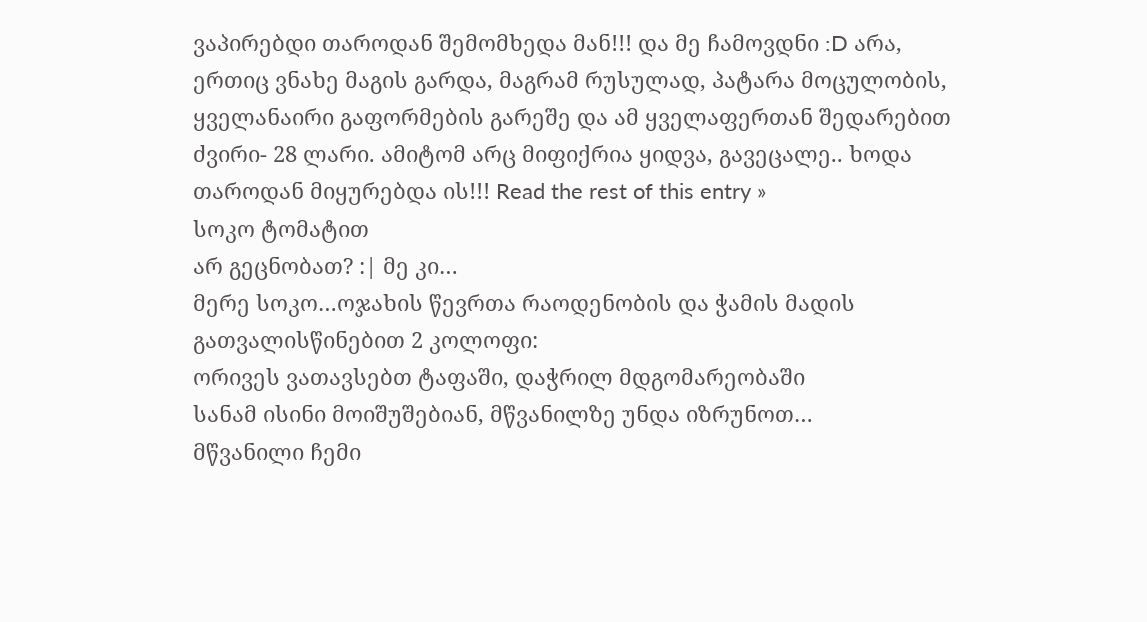ვაპირებდი თაროდან შემომხედა მან!!! და მე ჩამოვდნი :D არა, ერთიც ვნახე მაგის გარდა, მაგრამ რუსულად, პატარა მოცულობის, ყველანაირი გაფორმების გარეშე და ამ ყველაფერთან შედარებით ძვირი- 28 ლარი. ამიტომ არც მიფიქრია ყიდვა, გავეცალე.. ხოდა თაროდან მიყურებდა ის!!! Read the rest of this entry »
სოკო ტომატით
არ გეცნობათ? :| მე კი…
მერე სოკო…ოჯახის წევრთა რაოდენობის და ჭამის მადის გათვალისწინებით 2 კოლოფი:
ორივეს ვათავსებთ ტაფაში, დაჭრილ მდგომარეობაში
სანამ ისინი მოიშუშებიან, მწვანილზე უნდა იზრუნოთ…
მწვანილი ჩემი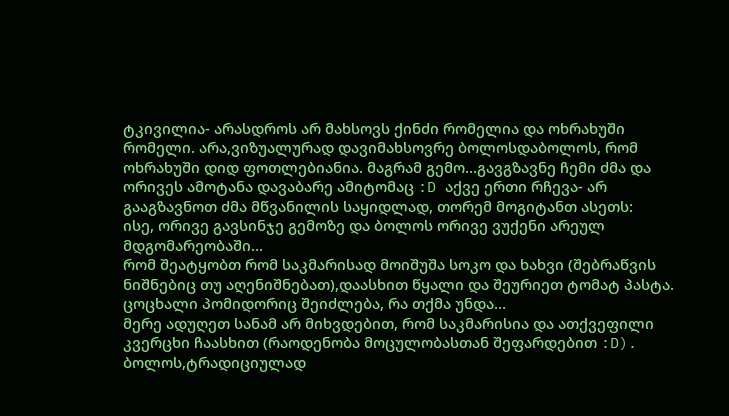ტკივილია- არასდროს არ მახსოვს ქინძი რომელია და ოხრახუში რომელი. არა,ვიზუალურად დავიმახსოვრე ბოლოსდაბოლოს, რომ ოხრახუში დიდ ფოთლებიანია. მაგრამ გემო…გავგზავნე ჩემი ძმა და ორივეს ამოტანა დავაბარე ამიტომაც :D აქვე ერთი რჩევა- არ გააგზავნოთ ძმა მწვანილის საყიდლად, თორემ მოგიტანთ ასეთს:
ისე, ორივე გავსინჯე გემოზე და ბოლოს ორივე ვუქენი არეულ მდგომარეობაში…
რომ შეატყობთ რომ საკმარისად მოიშუშა სოკო და ხახვი (შებრაწვის ნიშნებიც თუ აღენიშნებათ),დაასხით წყალი და შეურიეთ ტომატ პასტა. ცოცხალი პომიდორიც შეიძლება, რა თქმა უნდა…
მერე ადუღეთ სანამ არ მიხვდებით, რომ საკმარისია და ათქვეფილი კვერცხი ჩაასხით (რაოდენობა მოცულობასთან შეფარდებით :D). ბოლოს,ტრადიციულად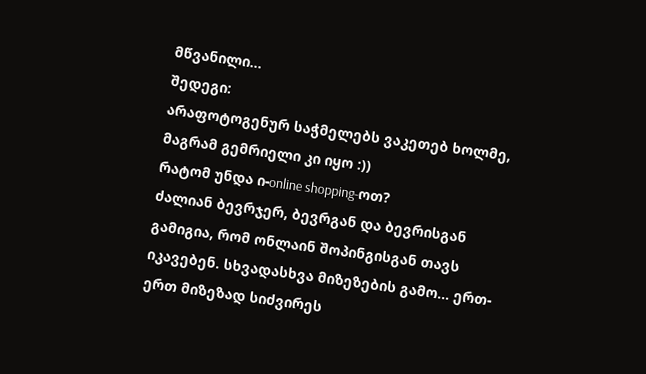მწვანილი…
შედეგი:
არაფოტოგენურ საჭმელებს ვაკეთებ ხოლმე, მაგრამ გემრიელი კი იყო :))
რატომ უნდა ი-online shopping-ოთ?
ძალიან ბევრჯერ, ბევრგან და ბევრისგან გამიგია, რომ ონლაინ შოპინგისგან თავს იკავებენ. სხვადასხვა მიზეზების გამო… ერთ-ერთ მიზეზად სიძვირეს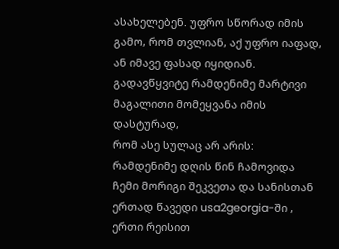ასახელებენ. უფრო სწორად იმის გამო, რომ თვლიან, აქ უფრო იაფად, ან იმავე ფასად იყიდიან.
გადავწყვიტე რამდენიმე მარტივი მაგალითი მომეყვანა იმის დასტურად,
რომ ასე სულაც არ არის:
რამდენიმე დღის წინ ჩამოვიდა ჩემი მორიგი შეკვეთა და სანისთან ერთად წავედი usa2georgia-ში , ერთი რეისით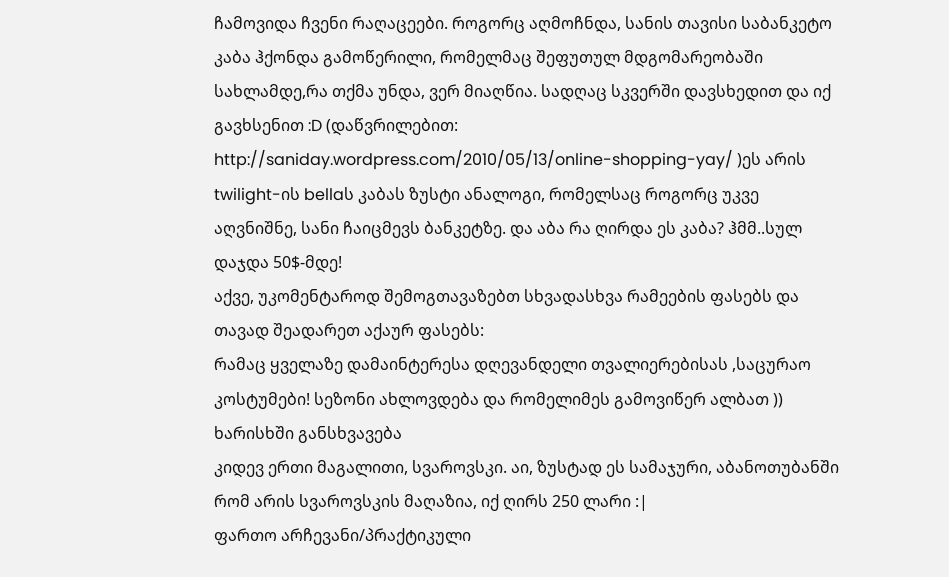ჩამოვიდა ჩვენი რაღაცეები. როგორც აღმოჩნდა, სანის თავისი საბანკეტო კაბა ჰქონდა გამოწერილი, რომელმაც შეფუთულ მდგომარეობაში სახლამდე,რა თქმა უნდა, ვერ მიაღწია. სადღაც სკვერში დავსხედით და იქ გავხსენით :D (დაწვრილებით: http://saniday.wordpress.com/2010/05/13/online-shopping-yay/ )ეს არის twilight-ის bellaს კაბას ზუსტი ანალოგი, რომელსაც როგორც უკვე აღვნიშნე, სანი ჩაიცმევს ბანკეტზე. და აბა რა ღირდა ეს კაბა? ჰმმ..სულ დაჯდა 50$-მდე!
აქვე, უკომენტაროდ შემოგთავაზებთ სხვადასხვა რამეების ფასებს და თავად შეადარეთ აქაურ ფასებს:
რამაც ყველაზე დამაინტერესა დღევანდელი თვალიერებისას ,საცურაო კოსტუმები! სეზონი ახლოვდება და რომელიმეს გამოვიწერ ალბათ ))
ხარისხში განსხვავება
კიდევ ერთი მაგალითი, სვაროვსკი. აი, ზუსტად ეს სამაჯური, აბანოთუბანში რომ არის სვაროვსკის მაღაზია, იქ ღირს 250 ლარი :|
ფართო არჩევანი/პრაქტიკული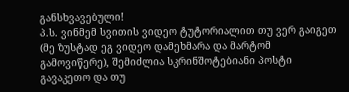განსხვავებული!
პ.ს. ვინმემ სვითის ვიდეო ტუტორიალით თუ ვერ გაიგეთ (მე ზუსტად ეგ ვიდეო დამეხმარა და მარტომ გამოვიწერე), შემიძლია სკრინშოტებიანი პოსტი გავაკეთო და თუ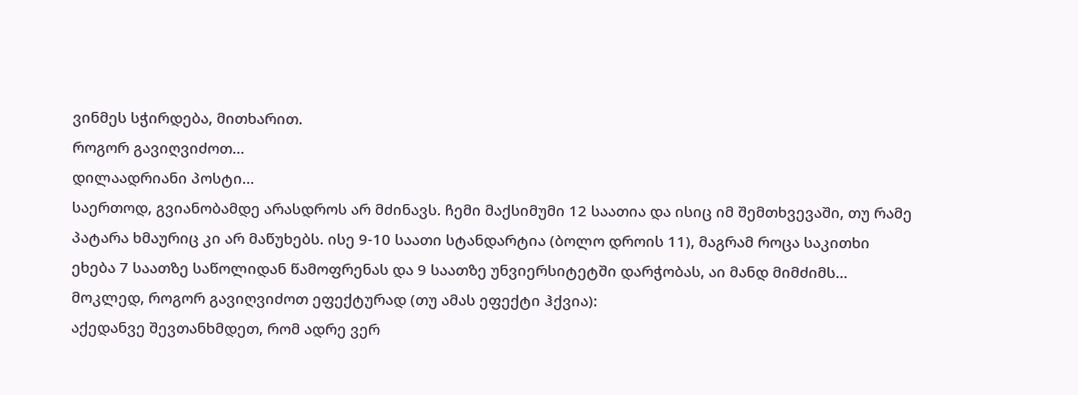ვინმეს სჭირდება, მითხარით.
როგორ გავიღვიძოთ…
დილაადრიანი პოსტი…
საერთოდ, გვიანობამდე არასდროს არ მძინავს. ჩემი მაქსიმუმი 12 საათია და ისიც იმ შემთხვევაში, თუ რამე პატარა ხმაურიც კი არ მაწუხებს. ისე 9-10 საათი სტანდარტია (ბოლო დროის 11), მაგრამ როცა საკითხი ეხება 7 საათზე საწოლიდან წამოფრენას და 9 საათზე უნვიერსიტეტში დარჭობას, აი მანდ მიმძიმს…
მოკლედ, როგორ გავიღვიძოთ ეფექტურად (თუ ამას ეფექტი ჰქვია):
აქედანვე შევთანხმდეთ, რომ ადრე ვერ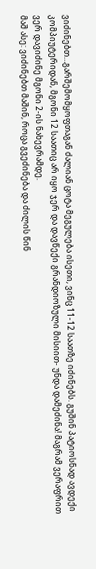ვიძინებთ…გარშემომყოფთაგან ძალიან ცოტა მეგულება ისეთი, ვინც 11-12 საათზე იძინებს. გუშინ პატიოსნად ავდექი კომპიუტერიდან, მგონი 12 საათიც არ იყო ჯერ და დავწექი გრანდიოზული მისიით- უნდა დამეძინა! მაგრამ ვერაფრით ვერ დავიძინე მგონი 2-ის ნახევრამდე.
მაშ ასე: ვიძინებთ მაშინ, როცა გვეძინება და ძილის წინ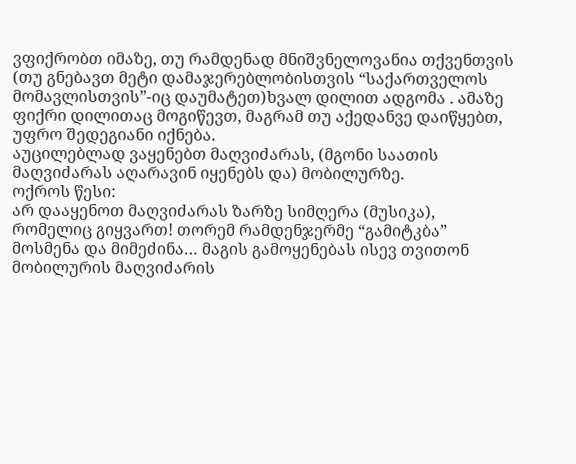ვფიქრობთ იმაზე, თუ რამდენად მნიშვნელოვანია თქვენთვის (თუ გნებავთ მეტი დამაჯერებლობისთვის “საქართველოს მომავლისთვის”-იც დაუმატეთ)ხვალ დილით ადგომა . ამაზე ფიქრი დილითაც მოგიწევთ, მაგრამ თუ აქედანვე დაიწყებთ, უფრო შედეგიანი იქნება.
აუცილებლად ვაყენებთ მაღვიძარას, (მგონი საათის მაღვიძარას აღარავინ იყენებს და) მობილურზე.
ოქროს წესი:
არ დააყენოთ მაღვიძარას ზარზე სიმღერა (მუსიკა), რომელიც გიყვართ! თორემ რამდენჯერმე “გამიტკბა” მოსმენა და მიმეძინა… მაგის გამოყენებას ისევ თვითონ მობილურის მაღვიძარის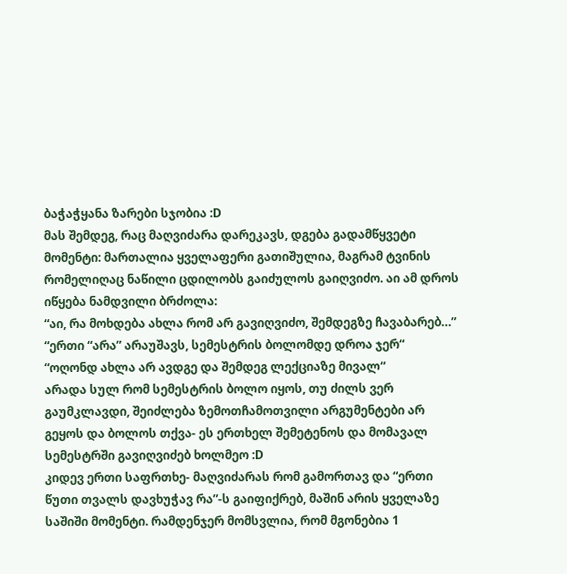ბაჭაჭყანა ზარები სჯობია :D
მას შემდეგ, რაც მაღვიძარა დარეკავს, დგება გადამწყვეტი მომენტი: მართალია ყველაფერი გათიშულია, მაგრამ ტვინის რომელიღაც ნაწილი ცდილობს გაიძულოს გაიღვიძო. აი ამ დროს იწყება ნამდვილი ბრძოლა:
“აი, რა მოხდება ახლა რომ არ გავიღვიძო, შემდეგზე ჩავაბარებ…”
“ერთი “არა” არაუშავს, სემესტრის ბოლომდე დროა ჯერ“
“ოღონდ ახლა არ ავდგე და შემდეგ ლექციაზე მივალ“
არადა სულ რომ სემესტრის ბოლო იყოს, თუ ძილს ვერ გაუმკლავდი, შეიძლება ზემოთჩამოთვილი არგუმენტები არ გეყოს და ბოლოს თქვა- ეს ერთხელ შემეტენოს და მომავალ სემესტრში გავიღვიძებ ხოლმეო :D
კიდევ ერთი საფრთხე- მაღვიძარას რომ გამორთავ და “ერთი წუთი თვალს დავხუჭავ რა”-ს გაიფიქრებ, მაშინ არის ყველაზე საშიში მომენტი. რამდენჯერ მომსვლია, რომ მგონებია 1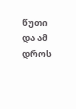წუთი და ამ დროს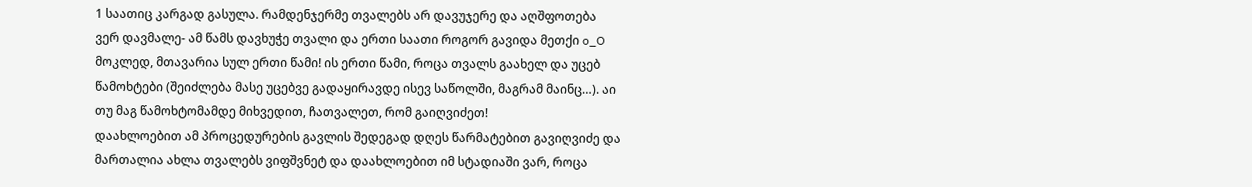1 საათიც კარგად გასულა. რამდენჯერმე თვალებს არ დავუჯერე და აღშფოთება ვერ დავმალე- ამ წამს დავხუჭე თვალი და ერთი საათი როგორ გავიდა მეთქი o_O
მოკლედ, მთავარია სულ ერთი წამი! ის ერთი წამი, როცა თვალს გაახელ და უცებ წამოხტები (შეიძლება მასე უცებვე გადაყირავდე ისევ საწოლში, მაგრამ მაინც…). აი თუ მაგ წამოხტომამდე მიხვედით, ჩათვალეთ, რომ გაიღვიძეთ!
დაახლოებით ამ პროცედურების გავლის შედეგად დღეს წარმატებით გავიღვიძე და მართალია ახლა თვალებს ვიფშვნეტ და დაახლოებით იმ სტადიაში ვარ, როცა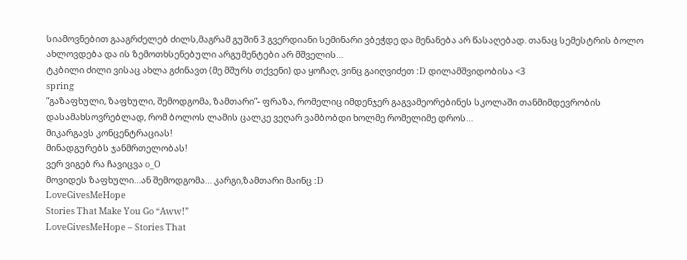სიამოვნებით გააგრძელებ ძილს,მაგრამ გუშინ 3 გვერდიანი სემინარი ვბეჭდე და მენანება არ წასაღებად. თანაც სემესტრის ბოლო ახლოვდება და ის ზემოთხსენებული არგუმენტები არ მშველის…
ტკბილი ძილი ვისაც ახლა გძინავთ (მე მშურს თქვენი) და ყოჩაღ, ვინც გაიღვიძეთ :D დილამშვიდობისა <3
spring
“გაზაფხული, ზაფხული, შემოდგომა, ზამთარი”- ფრაზა, რომელიც იმდენჯერ გაგვამეორებინეს სკოლაში თანმიმდევრობის დასამახსოვრებლად, რომ ბოლოს ლამის ცალკე ვეღარ ვამბობდი ხოლმე რომელიმე დროს…
მიკარგავს კონცენტრაციას!
მინადგურებს ჯანმრთელობას!
ვერ ვიგებ რა ჩავიცვა o_O
მოვიდეს ზაფხული…ან შემოდგომა… კარგი,ზამთარი მაინც :D
LoveGivesMeHope
Stories That Make You Go “Aww!”
LoveGivesMeHope – Stories That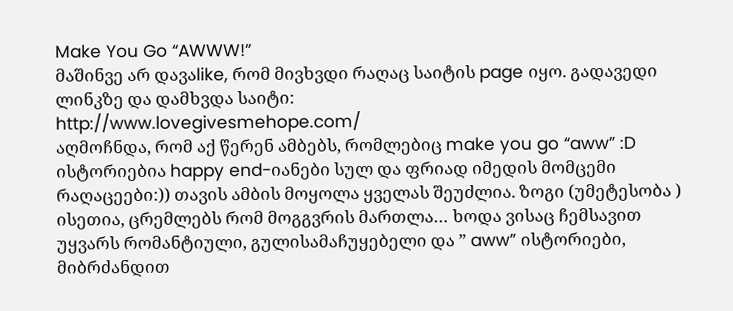Make You Go “AWWW!”
მაშინვე არ დავაlike, რომ მივხვდი რაღაც საიტის page იყო. გადავედი ლინკზე და დამხვდა საიტი:
http://www.lovegivesmehope.com/
აღმოჩნდა, რომ აქ წერენ ამბებს, რომლებიც make you go “aww” :D ისტორიებია happy end-იანები სულ და ფრიად იმედის მომცემი რაღაცეები:)) თავის ამბის მოყოლა ყველას შეუძლია. ზოგი (უმეტესობა ) ისეთია, ცრემლებს რომ მოგგვრის მართლა… ხოდა ვისაც ჩემსავით უყვარს რომანტიული, გულისამაჩუყებელი და ” aww” ისტორიები, მიბრძანდით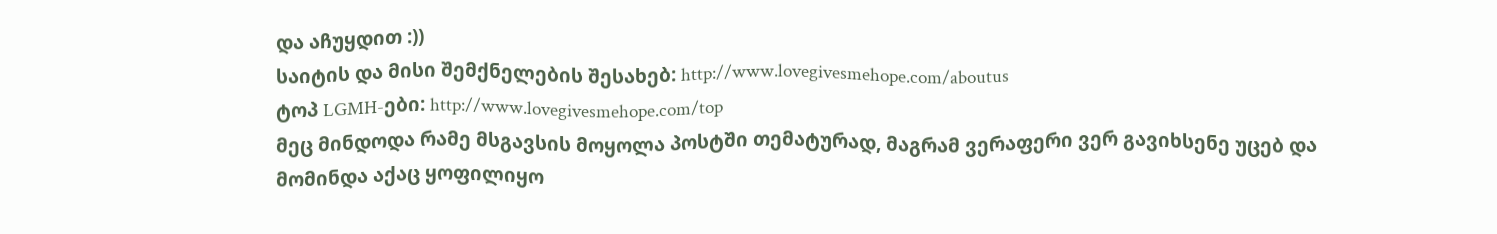და აჩუყდით :))
საიტის და მისი შემქნელების შესახებ: http://www.lovegivesmehope.com/aboutus
ტოპ LGMH-ები: http://www.lovegivesmehope.com/top
მეც მინდოდა რამე მსგავსის მოყოლა პოსტში თემატურად, მაგრამ ვერაფერი ვერ გავიხსენე უცებ და მომინდა აქაც ყოფილიყო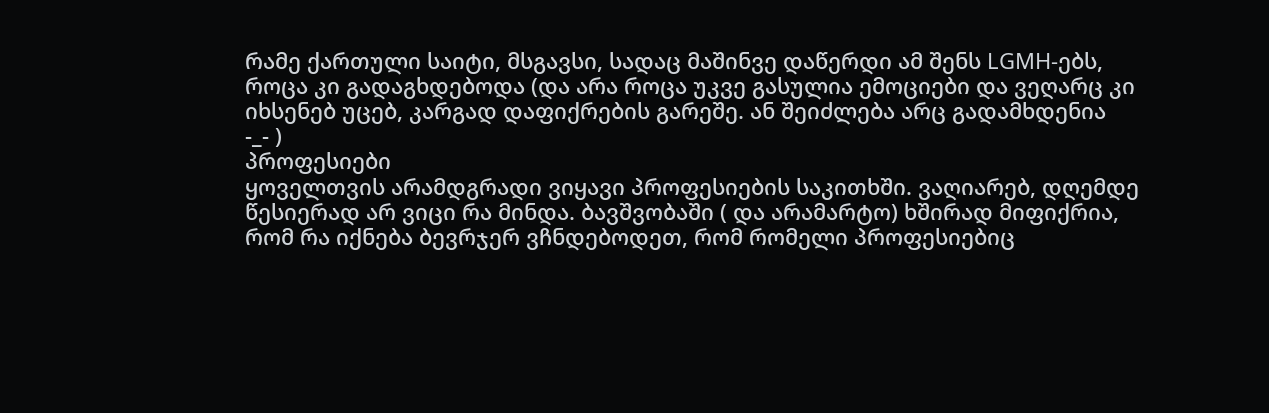რამე ქართული საიტი, მსგავსი, სადაც მაშინვე დაწერდი ამ შენს LGMH-ებს, როცა კი გადაგხდებოდა (და არა როცა უკვე გასულია ემოციები და ვეღარც კი იხსენებ უცებ, კარგად დაფიქრების გარეშე. ან შეიძლება არც გადამხდენია
-_- )
პროფესიები
ყოველთვის არამდგრადი ვიყავი პროფესიების საკითხში. ვაღიარებ, დღემდე წესიერად არ ვიცი რა მინდა. ბავშვობაში ( და არამარტო) ხშირად მიფიქრია, რომ რა იქნება ბევრჯერ ვჩნდებოდეთ, რომ რომელი პროფესიებიც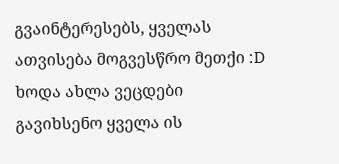გვაინტერესებს, ყველას ათვისება მოგვესწრო მეთქი :D
ხოდა ახლა ვეცდები გავიხსენო ყველა ის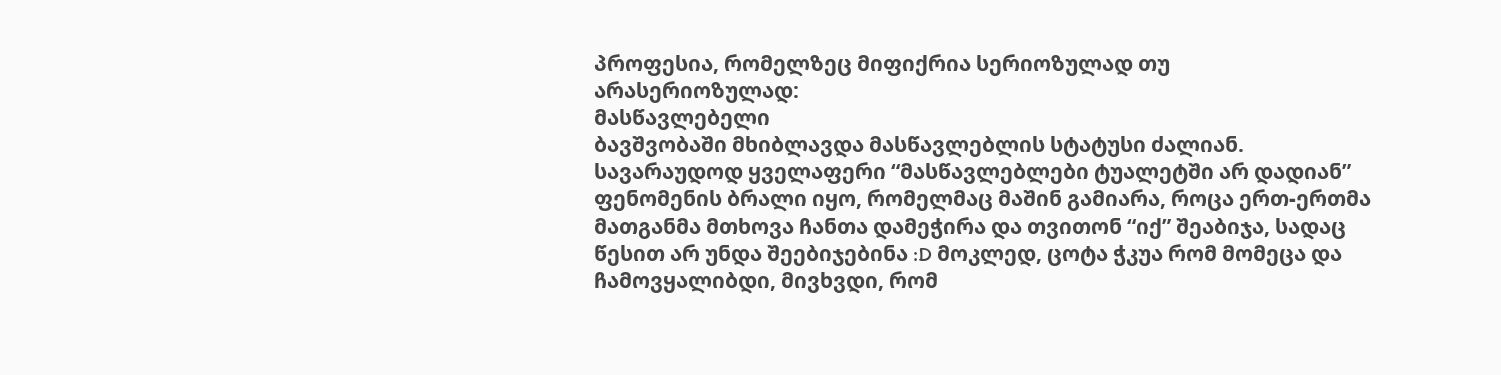პროფესია, რომელზეც მიფიქრია სერიოზულად თუ არასერიოზულად:
მასწავლებელი
ბავშვობაში მხიბლავდა მასწავლებლის სტატუსი ძალიან. სავარაუდოდ ყველაფერი “მასწავლებლები ტუალეტში არ დადიან” ფენომენის ბრალი იყო, რომელმაც მაშინ გამიარა, როცა ერთ-ერთმა მათგანმა მთხოვა ჩანთა დამეჭირა და თვითონ “იქ” შეაბიჯა, სადაც წესით არ უნდა შეებიჯებინა :D მოკლედ, ცოტა ჭკუა რომ მომეცა და ჩამოვყალიბდი, მივხვდი, რომ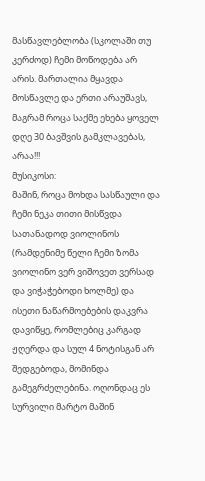მასწავლებლობა (სკოლაში თუ კერძოდ) ჩემი მოწოდება არ არის. მართალია მყავდა მოსწავლე და ერთი არაუშავს, მაგრამ როცა საქმე ეხება ყოველ დღე 30 ბავშვის გამკლავებას, არაა!!!
მუსიკოსი:
მაშინ, როცა მოხდა სასწაული და ჩემი ნეკა თითი მისწვდა სათანადოდ ვიოლინოს (რამდენიმე წელი ჩემი ზომა ვიოლინო ვერ ვიშოვეთ ვერსად და ვიჭაჭებოდი ხოლმე) და ისეთი ნაწარმოებების დაკვრა დავიწყე, რომლებიც კარგად ჟღერდა და სულ 4 ნოტისგან არ შედგებოდა, მომინდა გამეგრძელებინა. ოღონდაც ეს სურვილი მარტო მაშინ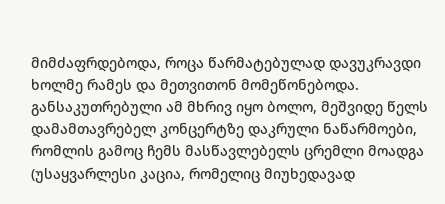მიმძაფრდებოდა, როცა წარმატებულად დავუკრავდი ხოლმე რამეს და მეთვითონ მომეწონებოდა.
განსაკუთრებული ამ მხრივ იყო ბოლო, მეშვიდე წელს დამამთავრებელ კონცერტზე დაკრული ნაწარმოები, რომლის გამოც ჩემს მასწავლებელს ცრემლი მოადგა (უსაყვარლესი კაცია, რომელიც მიუხედავად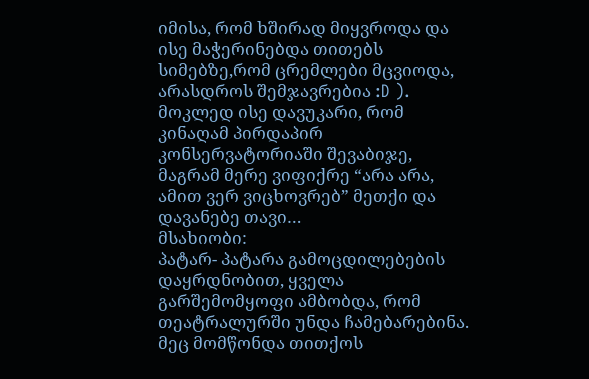იმისა, რომ ხშირად მიყვროდა და ისე მაჭერინებდა თითებს სიმებზე,რომ ცრემლები მცვიოდა, არასდროს შემჯავრებია :D ). მოკლედ ისე დავუკარი, რომ კინაღამ პირდაპირ კონსერვატორიაში შევაბიჯე, მაგრამ მერე ვიფიქრე “არა არა, ამით ვერ ვიცხოვრებ” მეთქი და დავანებე თავი…
მსახიობი:
პატარ- პატარა გამოცდილებების დაყრდნობით, ყველა გარშემომყოფი ამბობდა, რომ თეატრალურში უნდა ჩამებარებინა. მეც მომწონდა თითქოს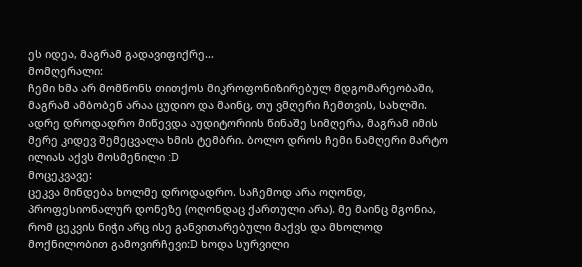ეს იდეა, მაგრამ გადავიფიქრე…
მომღერალი:
ჩემი ხმა არ მომწონს თითქოს მიკროფონიზირებულ მდგომარეობაში, მაგრამ ამბობენ არაა ცუდიო და მაინც, თუ ვმღერი ჩემთვის, სახლში. ადრე დროდადრო მიწევდა აუდიტორიის წინაშე სიმღერა, მაგრამ იმის მერე კიდევ შემეცვალა ხმის ტემბრი. ბოლო დროს ჩემი ნამღერი მარტო ილიას აქვს მოსმენილი :D
მოცეკვავე:
ცეკვა მინდება ხოლმე დროდადრო. საჩემოდ არა ოღონდ, პროფესიონალურ დონეზე (ოღონდაც ქართული არა). მე მაინც მგონია, რომ ცეკვის ნიჭი არც ისე განვითარებული მაქვს და მხოლოდ მოქნილობით გამოვირჩევი:D ხოდა სურვილი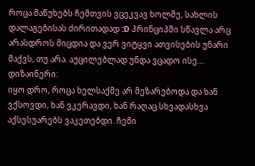როცა მაწუხებს ჩემთვის ვცეკვავ ხოლმე, სახლის დალაგებისას ძირითადად :D პრინციპში სწავლა არც არასდროს მიცდია და ვერ ვიტყვი ათვისების უნარი მაქვს, თუ არა. აუცილებლად უნდა ვცადო ისე…
დიზაინერი:
იყო დრო, როცა ხელსაქმე არ მეზარებოდა და ხან ვქსოვდი, ხან ვკერავდი, ხან რაღაც სხვადასხვა აქსესუარებს ვაკეთებდი. ჩემი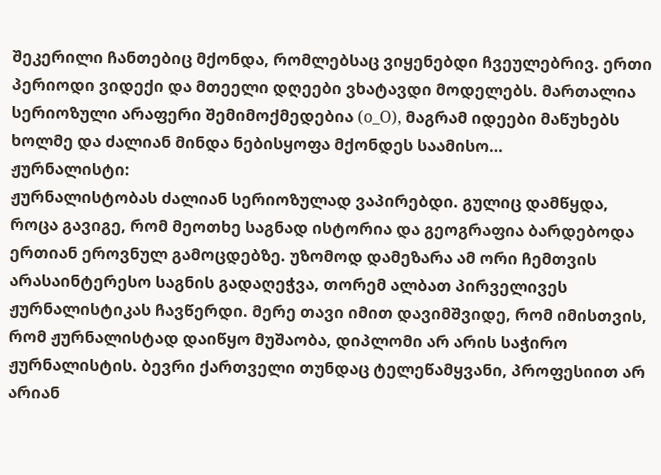შეკერილი ჩანთებიც მქონდა, რომლებსაც ვიყენებდი ჩვეულებრივ. ერთი პერიოდი ვიდექი და მთეელი დღეები ვხატავდი მოდელებს. მართალია სერიოზული არაფერი შემიმოქმედებია (o_O), მაგრამ იდეები მაწუხებს ხოლმე და ძალიან მინდა ნებისყოფა მქონდეს საამისო…
ჟურნალისტი:
ჟურნალისტობას ძალიან სერიოზულად ვაპირებდი. გულიც დამწყდა, როცა გავიგე, რომ მეოთხე საგნად ისტორია და გეოგრაფია ბარდებოდა ერთიან ეროვნულ გამოცდებზე. უზომოდ დამეზარა ამ ორი ჩემთვის არასაინტერესო საგნის გადაღეჭვა, თორემ ალბათ პირველივეს ჟურნალისტიკას ჩავწერდი. მერე თავი იმით დავიმშვიდე, რომ იმისთვის, რომ ჟურნალისტად დაიწყო მუშაობა, დიპლომი არ არის საჭირო ჟურნალისტის. ბევრი ქართველი თუნდაც ტელეწამყვანი, პროფესიით არ არიან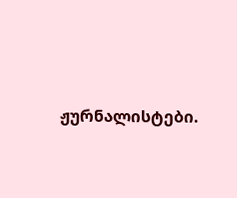ჟურნალისტები.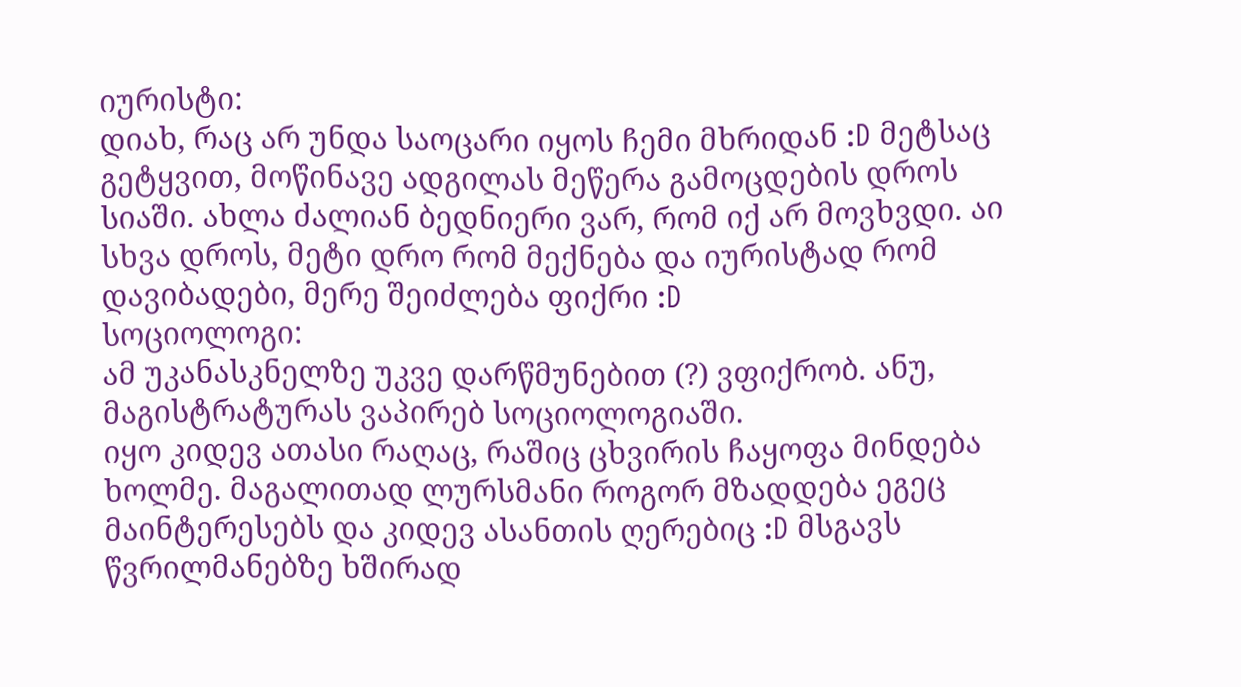იურისტი:
დიახ, რაც არ უნდა საოცარი იყოს ჩემი მხრიდან :D მეტსაც გეტყვით, მოწინავე ადგილას მეწერა გამოცდების დროს სიაში. ახლა ძალიან ბედნიერი ვარ, რომ იქ არ მოვხვდი. აი სხვა დროს, მეტი დრო რომ მექნება და იურისტად რომ დავიბადები, მერე შეიძლება ფიქრი :D
სოციოლოგი:
ამ უკანასკნელზე უკვე დარწმუნებით (?) ვფიქრობ. ანუ, მაგისტრატურას ვაპირებ სოციოლოგიაში.
იყო კიდევ ათასი რაღაც, რაშიც ცხვირის ჩაყოფა მინდება ხოლმე. მაგალითად ლურსმანი როგორ მზადდება ეგეც მაინტერესებს და კიდევ ასანთის ღერებიც :D მსგავს წვრილმანებზე ხშირად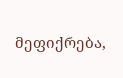მეფიქრება,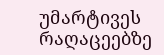უმარტივეს რაღაცეებზე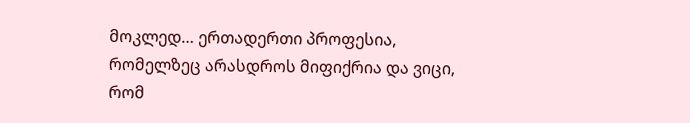მოკლედ… ერთადერთი პროფესია, რომელზეც არასდროს მიფიქრია და ვიცი, რომ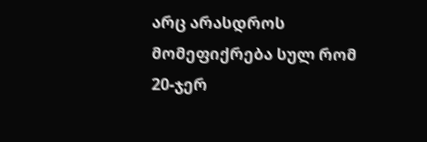არც არასდროს მომეფიქრება სულ რომ 20-ჯერ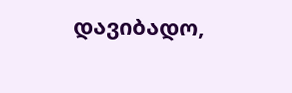დავიბადო,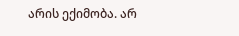არის ექიმობა. არ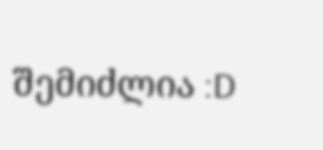შემიძლია :D